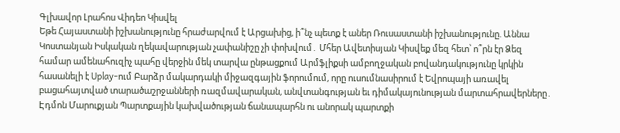Գլխավոր Լրահոս Վիդեո Կիսվել
Եթե Հայաստանի իշխանությունը հրաժարվում է Արցախից, ի՞նչ պետք է աներ Ռուսաստանի իշխանությունը. Աննա Կոստանյան Իսկական ղեկավարության չափանիշը չի փոխվում․ Մհեր Ավետիսյան Կիսվեք մեզ հետ՝ ո՞րն էր Ձեզ համար ամենահուզիչ պահը վերջին մեկ տարվա ընթացքում Արմֆլիքսի ամբողջական բովանդակությունը կրկին հասանելի է Uplay-ում Բարձր մակարդակի միջազգային ֆորումում, որը ուսումնասիրում է Եվրոպայի առավել բացահայտված տարածաշրջանների ռազմավարական, անվտանգության եւ դիմակայունության մարտահրավերները․ Էդմոն Մարուքյան Պարտքային կախվածության ճանապարհն ու անորակ պարտքի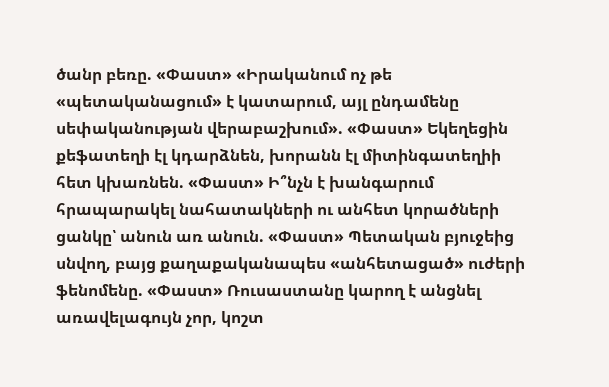ծանր բեռը. «Փաստ» «Իրականում ոչ թե «պետականացում» է կատարում, այլ ընդամենը սեփականության վերաբաշխում». «Փաստ» Եկեղեցին քեֆատեղի էլ կդարձնեն, խորանն էլ միտինգատեղիի հետ կխառնեն. «Փաստ» Ի՞նչն է խանգարում հրապարակել նահատակների ու անհետ կորածների ցանկը՝ անուն առ անուն. «Փաստ» Պետական բյուջեից սնվող, բայց քաղաքականապես «անհետացած» ուժերի ֆենոմենը. «Փաստ» Ռուսաստանը կարող է անցնել առավելագույն չոր, կոշտ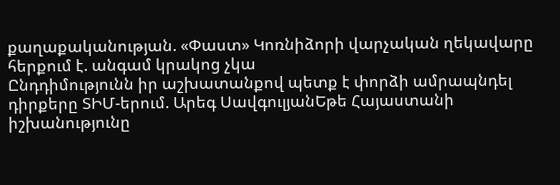քաղաքականության. «Փաստ» Կոռնիձորի վարչական ղեկավարը հերքում է. անգամ կրակոց չկա
Ընդդիմությունն իր աշխատանքով պետք է փորձի ամրապնդել դիրքերը ՏԻՄ-երում. Արեգ ՍավգուլյանԵթե Հայաստանի իշխանությունը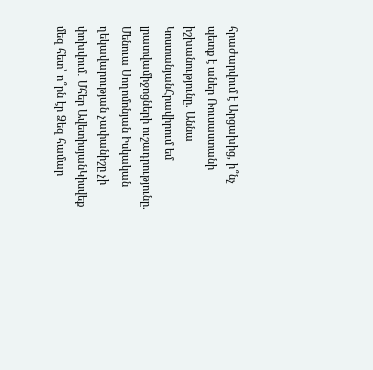հրաժարվում է Արցախից, ի՞նչ պետք է աներ Ռուսաստանի իշխանությունը. Աննա ԿոստանյանՀրավիրում եմ լրատվամիջոցների ուշադրությունը. Մենուա Սողոմոնյան Իսկական ղեկավարության չափանիշը չի փոխվում․ Մհեր ԱվետիսյանԿիսվեք մեզ հետ՝ ո՞րն էր Ձեզ համար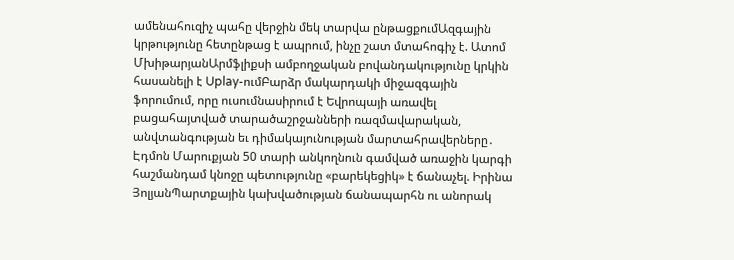ամենահուզիչ պահը վերջին մեկ տարվա ընթացքումԱզգային կրթությունը հետընթաց է ապրում, ինչը շատ մտահոգիչ է. Ատոմ ՄխիթարյանԱրմֆլիքսի ամբողջական բովանդակությունը կրկին հասանելի է Uplay-ումԲարձր մակարդակի միջազգային ֆորումում, որը ուսումնասիրում է Եվրոպայի առավել բացահայտված տարածաշրջանների ռազմավարական, անվտանգության եւ դիմակայունության մարտահրավերները․ Էդմոն Մարուքյան 50 տարի անկողնուն գամված առաջին կարգի հաշմանդամ կնոջը պետությունը «բարեկեցիկ» է ճանաչել. Իրինա ՅոլյանՊարտքային կախվածության ճանապարհն ու անորակ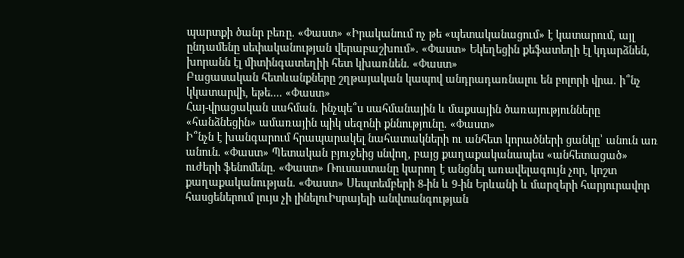պարտքի ծանր բեռը. «Փաստ» «Իրականում ոչ թե «պետականացում» է կատարում, այլ ընդամենը սեփականության վերաբաշխում». «Փաստ» Եկեղեցին քեֆատեղի էլ կդարձնեն, խորանն էլ միտինգատեղիի հետ կխառնեն. «Փաստ»
Բացասական հետևանքները շղթայական կապով անդրադառնալու են բոլորի վրա. ի՞նչ կկատարվի, եթե.... «Փաստ»
Հայ-վրացական սահման. ինչպե՞ս սահմանային և մաքսային ծառայությունները «հանձնեցին» ամառային պիկ սեզոնի քննությունը. «Փաստ»
Ի՞նչն է խանգարում հրապարակել նահատակների ու անհետ կորածների ցանկը՝ անուն առ անուն. «Փաստ» Պետական բյուջեից սնվող, բայց քաղաքականապես «անհետացած» ուժերի ֆենոմենը. «Փաստ» Ռուսաստանը կարող է անցնել առավելագույն չոր, կոշտ քաղաքականության. «Փաստ» Սեպտեմբերի 8-ին և 9-ին Երևանի և մարզերի հարյուրավոր հասցեներում լույս չի լինելուԻսրայելի անվտանգության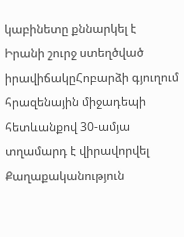կաբինետը քննարկել է Իրանի շուրջ ստեղծված իրավիճակըՀոբարձի գյուղում հրազենային միջադեպի հետևանքով 30-ամյա տղամարդ է վիրավորվել
Քաղաքականություն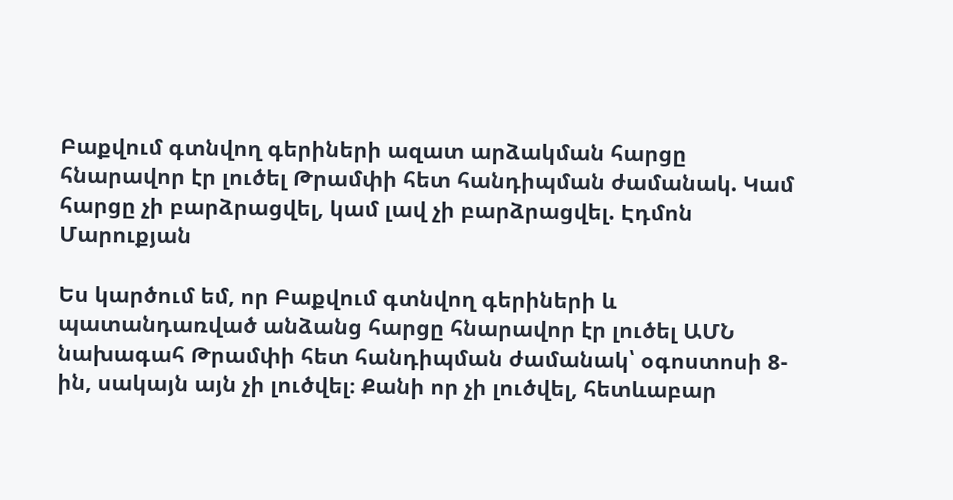Բաքվում գտնվող գերիների ազատ արձակման հարցը հնարավոր էր լուծել Թրամփի հետ հանդիպման ժամանակ. Կամ հարցը չի բարձրացվել, կամ լավ չի բարձրացվել. Էդմոն Մարուքյան

Ես կարծում եմ, որ Բաքվում գտնվող գերիների և պատանդառված անձանց հարցը հնարավոր էր լուծել ԱՄՆ նախագահ Թրամփի հետ հանդիպման ժամանակ՝ օգոստոսի 8-ին, սակայն այն չի լուծվել։ Քանի որ չի լուծվել, հետևաբար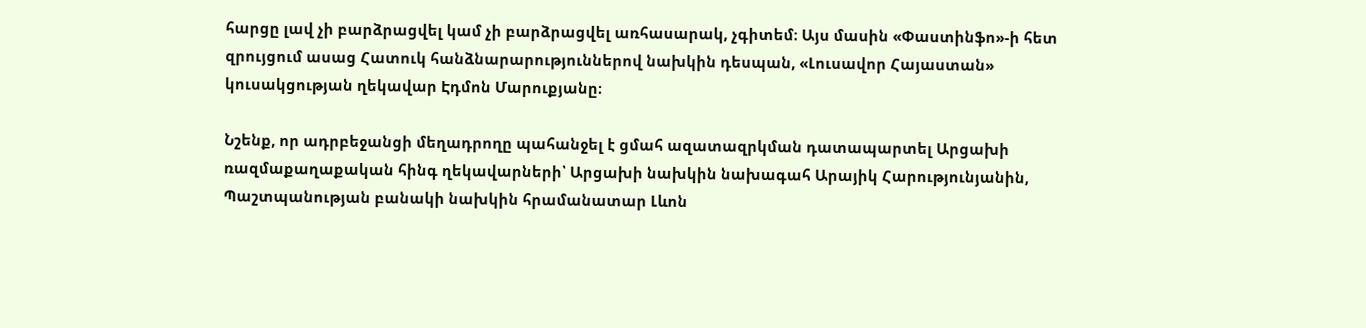հարցը լավ չի բարձրացվել կամ չի բարձրացվել առհասարակ, չգիտեմ։ Այս մասին «Փաստինֆո»-ի հետ զրույցում ասաց Հատուկ հանձնարարություններով նախկին դեսպան, «Լուսավոր Հայաստան» կուսակցության ղեկավար Էդմոն Մարուքյանը։

Նշենք, որ ադրբեջանցի մեղադրողը պահանջել է ցմահ ազատազրկման դատապարտել Արցախի ռազմաքաղաքական հինգ ղեկավարների՝ Արցախի նախկին նախագահ Արայիկ Հարությունյանին, Պաշտպանության բանակի նախկին հրամանատար Լևոն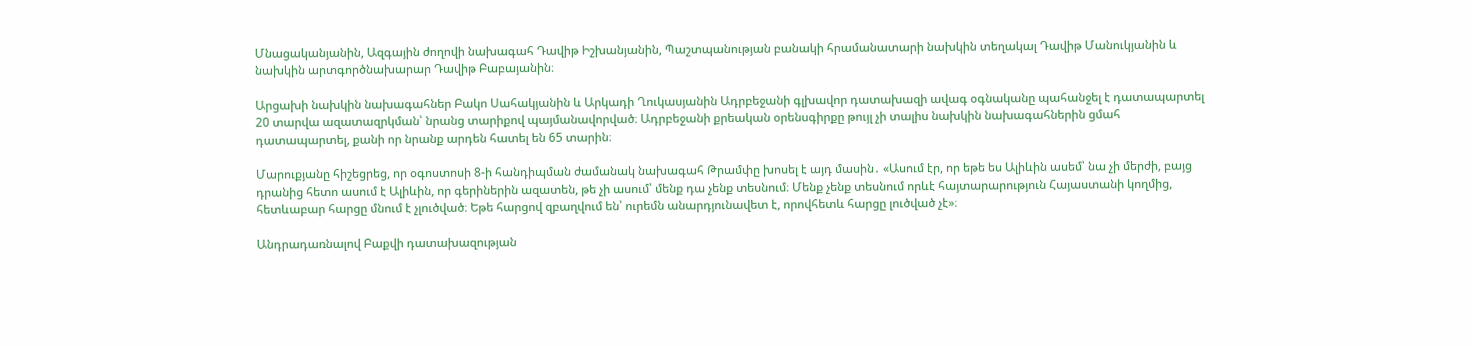Մնացականյանին, Ազգային ժողովի նախագահ Դավիթ Իշխանյանին, Պաշտպանության բանակի հրամանատարի նախկին տեղակալ Դավիթ Մանուկյանին և նախկին արտգործնախարար Դավիթ Բաբայանին։

Արցախի նախկին նախագահներ Բակո Սահակյանին և Արկադի Ղուկասյանին Ադրբեջանի գլխավոր դատախազի ավագ օգնականը պահանջել է դատապարտել 20 տարվա ազատազրկման՝ նրանց տարիքով պայմանավորված։ Ադրբեջանի քրեական օրենսգիրքը թույլ չի տալիս նախկին նախագահներին ցմահ դատապարտել, քանի որ նրանք արդեն հատել են 65 տարին։

Մարուքյանը հիշեցրեց, որ օգոստոսի 8-ի հանդիպման ժամանակ նախագահ Թրամփը խոսել է այդ մասին․ «Ասում էր, որ եթե ես Ալիևին ասեմ՝ նա չի մերժի, բայց դրանից հետո ասում է Ալիևին, որ գերիներին ազատեն, թե չի ասում՝ մենք դա չենք տեսնում։ Մենք չենք տեսնում որևէ հայտարարություն Հայաստանի կողմից, հետևաբար հարցը մնում է չլուծված։ Եթե հարցով զբաղվում են՝ ուրեմն անարդյունավետ է, որովհետև հարցը լուծված չէ»։

Անդրադառնալով Բաքվի դատախազության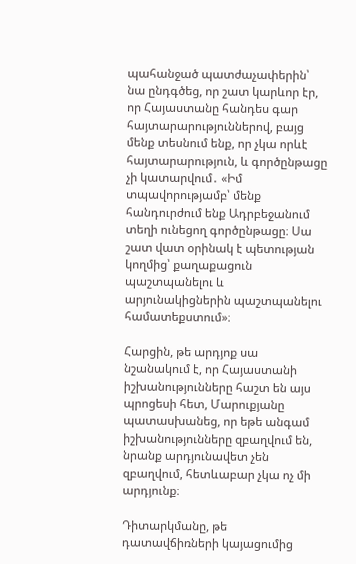պահանջած պատժաչափերին՝ նա ընդգծեց, որ շատ կարևոր էր, որ Հայաստանը հանդես գար հայտարարություններով, բայց մենք տեսնում ենք, որ չկա որևէ հայտարարություն, և գործընթացը չի կատարվում․ «Իմ տպավորությամբ՝ մենք հանդուրժում ենք Ադրբեջանում տեղի ունեցող գործընթացը։ Սա շատ վատ օրինակ է պետության կողմից՝ քաղաքացուն պաշտպանելու և արյունակիցներին պաշտպանելու համատեքստում»։

Հարցին, թե արդյոք սա նշանակում է, որ Հայաստանի իշխանությունները հաշտ են այս պրոցեսի հետ, Մարուքյանը պատասխանեց, որ եթե անգամ իշխանությունները զբաղվում են, նրանք արդյունավետ չեն զբաղվում, հետևաբար չկա ոչ մի արդյունք։

Դիտարկմանը, թե դատավճիռների կայացումից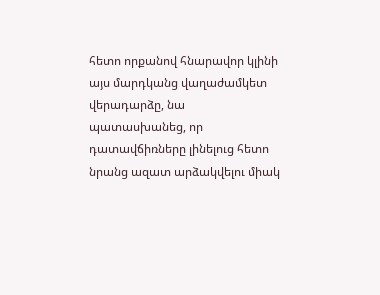հետո որքանով հնարավոր կլինի այս մարդկանց վաղաժամկետ վերադարձը, նա պատասխանեց, որ դատավճիռները լինելուց հետո նրանց ազատ արձակվելու միակ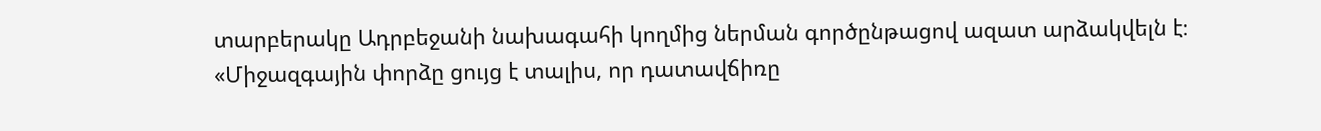տարբերակը Ադրբեջանի նախագահի կողմից ներման գործընթացով ազատ արձակվելն է։ «Միջազգային փորձը ցույց է տալիս, որ դատավճիռը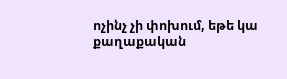ոչինչ չի փոխում, եթե կա քաղաքական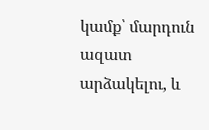կամք՝ մարդուն ազատ արձակելու, և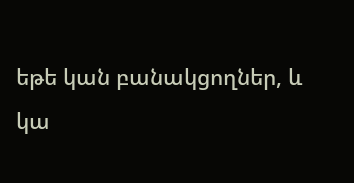եթե կան բանակցողներ, և կա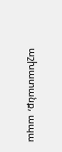աշխատանք, ապա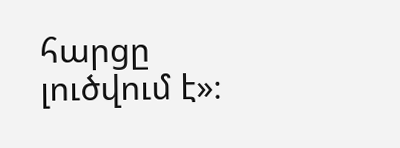հարցը լուծվում է»։